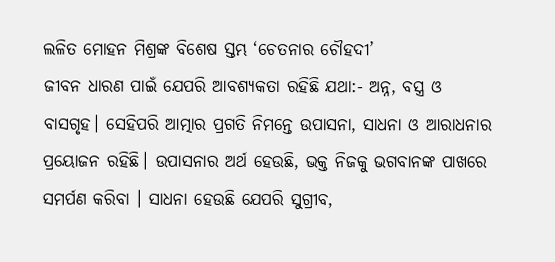ଲଳିତ ମୋହନ ମିଶ୍ରଙ୍କ ବିଶେଷ ସ୍ତମ୍ଭ ‘ଚେତନାର ଚୌହଦୀ’
ଜୀବନ ଧାରଣ ପାଇଁ ଯେପରି ଆବଶ୍ୟକତା ରହିଛି ଯଥା:- ଅନ୍ନ, ବସ୍ତ୍ର ଓ ବାସଗୃହ। ସେହିପରି ଆତ୍ମାର ପ୍ରଗତି ନିମନ୍ତେ ଉପାସନା, ସାଧନା ଓ ଆରାଧନାର ପ୍ରୟୋଜନ ରହିଛି। ଉପାସନାର ଅର୍ଥ ହେଉଛି, ଭକ୍ତ ନିଜକୁ ଭଗବାନଙ୍କ ପାଖରେ ସମର୍ପଣ କରିବା । ସାଧନା ହେଉଛି ଯେପରି ସୁଗ୍ରୀବ,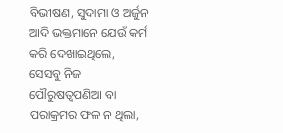ବିଭୀଷଣ, ସୁଦାମା ଓ ଅର୍ଜୁନ ଆଦି ଭକ୍ତମାନେ ଯେଉଁ କର୍ମ କରି ଦେଖାଇଥିଲେ, ସେସବୁ ନିଜ ପୌରୁଷତ୍ୱପଣିଆ ବା ପରାକ୍ରମର ଫଳ ନ ଥିଲା,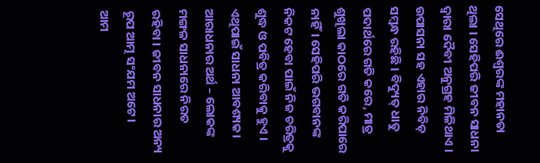ସେଥିରେ ଈଶ୍ୱରଙ୍କ ମହାନତା ଥିଲା । ସେହିପରି ଜୀବନ ସାଧନା ଦ୍ୱାରା ଦୈବୀ ଅନୁଗ୍ରହ ମିଳିଥାଏ । ଉପାସନା ସହ ଏହାର ନିବିଡ଼ ସମ୍ବନ୍ଧ ରହିଛି । ବିଦ୍ୟୁତ୍ ଧାତୁ ପଦାର୍ଥରେ ଗତି କରେ, ମାତ୍ର ଶୁଖିଲା କାଠରେ ଗତି କରିପାରେ ନାହିଁ। ସେହିପରି ଭଗବାନଙ୍କ ନିକଟ ହେବା ପାଇଁ ନିଜ ଚରିତ୍ରକୁ ଶୁଦ୍ଧ ଓ ପବିତ୍ର କରିବାକୁ ହୁଏ । ଏଥିପାଇଁ ସାଧନା ଆବଶ୍ୟକ। ଆରାଧନାର ଅର୍ଥ – ଲୋକଙ୍କ ମଙ୍ଗଳ ସାଧନାରେ ନିରତ ରହିବା । ଜୀବନ ସାଧନାର ଅନ୍ୟ ରୂପ ଆତ୍ମ ସଂଯମ ଅଟେ।
ଆମ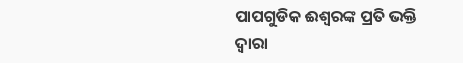ପାପଗୁଡିକ ଈଶ୍ବରଙ୍କ ପ୍ରତି ଭକ୍ତି ଦ୍ୱାରା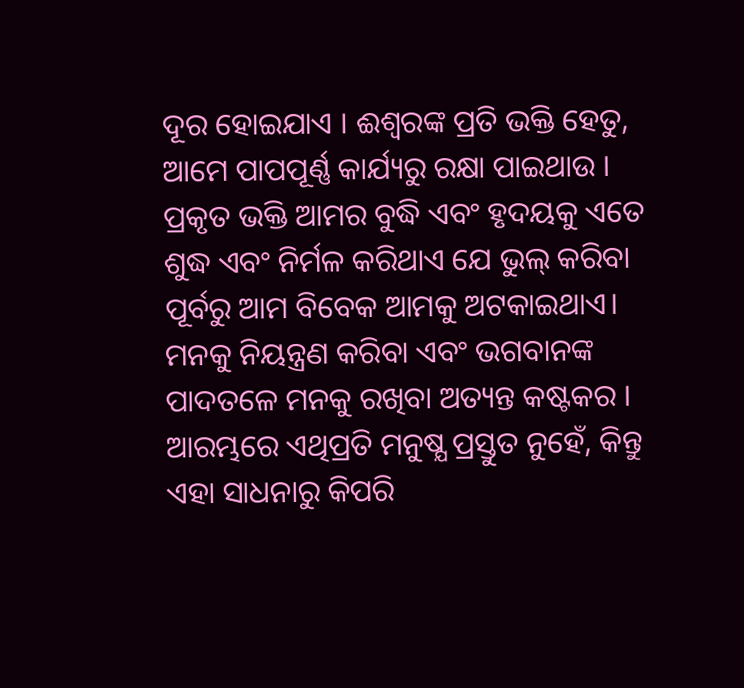ଦୂର ହୋଇଯାଏ । ଈଶ୍ବରଙ୍କ ପ୍ରତି ଭକ୍ତି ହେତୁ, ଆମେ ପାପପୂର୍ଣ୍ଣ କାର୍ଯ୍ୟରୁ ରକ୍ଷା ପାଇଥାଉ । ପ୍ରକୃତ ଭକ୍ତି ଆମର ବୁଦ୍ଧି ଏବଂ ହୃଦୟକୁ ଏତେ ଶୁଦ୍ଧ ଏବଂ ନିର୍ମଳ କରିଥାଏ ଯେ ଭୁଲ୍ କରିବା ପୂର୍ବରୁ ଆମ ବିବେକ ଆମକୁ ଅଟକାଇଥାଏ। ମନକୁ ନିୟନ୍ତ୍ରଣ କରିବା ଏବଂ ଭଗବାନଙ୍କ ପାଦତଳେ ମନକୁ ରଖିବା ଅତ୍ୟନ୍ତ କଷ୍ଟକର । ଆରମ୍ଭରେ ଏଥିପ୍ରତି ମନୁଷ୍ଯ ପ୍ରସ୍ତୁତ ନୁହେଁ, କିନ୍ତୁ ଏହା ସାଧନାରୁ କିପରି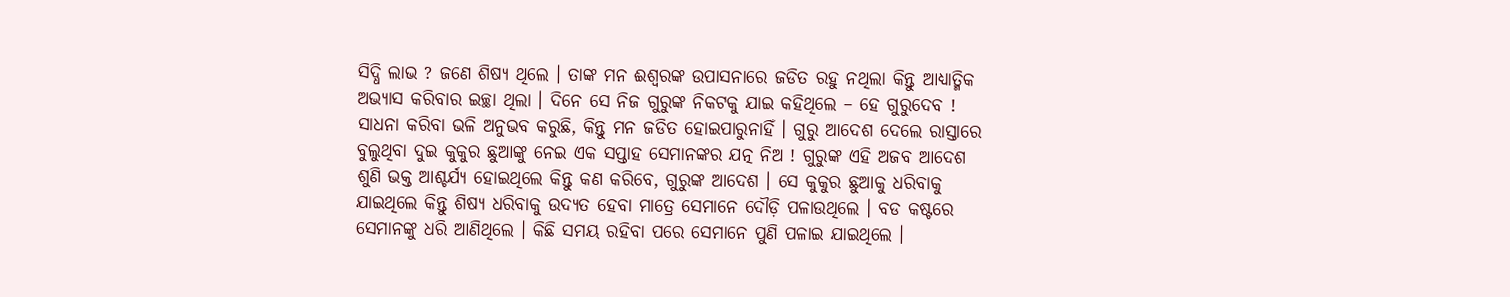ସିଦ୍ଧି ଲାଭ ? ଜଣେ ଶିଷ୍ୟ ଥିଲେ । ତାଙ୍କ ମନ ଈଶ୍ବରଙ୍କ ଉପାସନାରେ ଜଡିତ ରହୁ ନଥିଲା କିନ୍ତୁ ଆଧ୍ୟାତ୍ମିକ ଅଭ୍ୟାସ କରିବାର ଇଚ୍ଛା ଥିଲା । ଦିନେ ସେ ନିଜ ଗୁରୁଙ୍କ ନିକଟକୁ ଯାଇ କହିଥିଲେ – ହେ ଗୁରୁଦେବ ! ସାଧନା କରିବା ଭଳି ଅନୁଭବ କରୁଛି, କିନ୍ତୁ ମନ ଜଡିତ ହୋଇପାରୁନାହିଁ । ଗୁରୁ ଆଦେଶ ଦେଲେ ରାସ୍ତାରେ ବୁଲୁଥିବା ଦୁଇ କୁକୁର ଛୁଆଙ୍କୁ ନେଇ ଏକ ସପ୍ତାହ ସେମାନଙ୍କର ଯତ୍ନ ନିଅ ! ଗୁରୁଙ୍କ ଏହି ଅଜବ ଆଦେଶ ଶୁଣି ଭକ୍ତ ଆଶ୍ଚର୍ଯ୍ୟ ହୋଇଥିଲେ କିନ୍ତୁ କଣ କରିବେ, ଗୁରୁଙ୍କ ଆଦେଶ । ସେ କୁକୁର ଛୁଆକୁ ଧରିବାକୁ ଯାଇଥିଲେ କିନ୍ତୁ ଶିଷ୍ଯ ଧରିବାକୁ ଉଦ୍ୟତ ହେବା ମାତ୍ରେ ସେମାନେ ଦୌଡ଼ି ପଳାଉଥିଲେ । ବଡ କଷ୍ଟରେ ସେମାନଙ୍କୁ ଧରି ଆଣିଥିଲେ । କିଛି ସମୟ ରହିବା ପରେ ସେମାନେ ପୁଣି ପଳାଇ ଯାଇଥିଲେ ।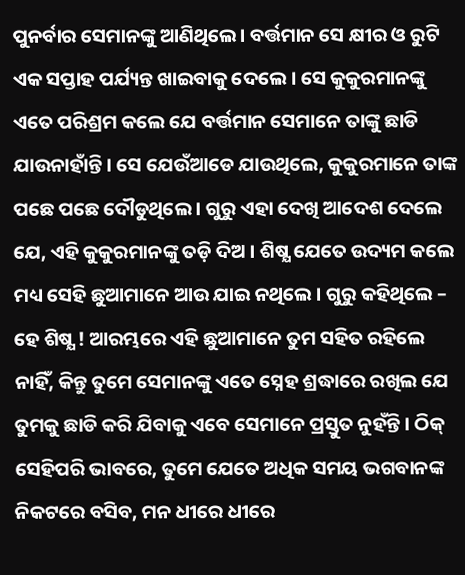ପୁନର୍ବାର ସେମାନଙ୍କୁ ଆଣିଥିଲେ। ବର୍ତ୍ତମାନ ସେ କ୍ଷୀର ଓ ରୁଟି ଏକ ସପ୍ତାହ ପର୍ଯ୍ୟନ୍ତ ଖାଇବାକୁ ଦେଲେ । ସେ କୁକୁରମାନଙ୍କୁ ଏତେ ପରିଶ୍ରମ କଲେ ଯେ ବର୍ତ୍ତମାନ ସେମାନେ ତାଙ୍କୁ ଛାଡି ଯାଉନାହାଁନ୍ତି । ସେ ଯେଉଁଆଡେ ଯାଉଥିଲେ, କୁକୁରମାନେ ତାଙ୍କ ପଛେ ପଛେ ଦୌଡୁଥିଲେ । ଗୁରୁ ଏହା ଦେଖି ଆଦେଶ ଦେଲେ ଯେ, ଏହି କୁକୁରମାନଙ୍କୁ ତଡ଼ି ଦିଅ । ଶିଷ୍ଯ ଯେତେ ଉଦ୍ୟମ କଲେ ମଧ୍ୟ ସେହି ଛୁଆମାନେ ଆଉ ଯାଇ ନଥିଲେ । ଗୁରୁ କହିଥିଲେ – ହେ ଶିଷ୍ଯ ! ଆରମ୍ଭରେ ଏହି ଛୁଆମାନେ ତୁମ ସହିତ ରହିଲେ ନାହିଁ, କିନ୍ତୁ ତୁମେ ସେମାନଙ୍କୁ ଏତେ ସ୍ନେହ ଶ୍ରଦ୍ଧାରେ ରଖିଲ ଯେ ତୁମକୁ ଛାଡି କରି ଯିବାକୁ ଏବେ ସେମାନେ ପ୍ରସ୍ତୁତ ନୁହଁନ୍ତି । ଠିକ୍ ସେହିପରି ଭାବରେ, ତୁମେ ଯେତେ ଅଧିକ ସମୟ ଭଗବାନଙ୍କ ନିକଟରେ ବସିବ, ମନ ଧୀରେ ଧୀରେ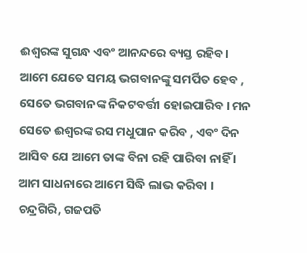ଈଶ୍ବରଙ୍କ ସୁଗନ୍ଧ ଏବଂ ଆନନ୍ଦରେ ବ୍ୟସ୍ତ ରହିବ। ଆମେ ଯେତେ ସମୟ ଭଗବାନଙ୍କୁ ସମର୍ପିତ ହେବ , ସେତେ ଭଗବାନଙ୍କ ନିକଟବର୍ତ୍ତୀ ହୋଇପାରିବ । ମନ ସେତେ ଈଶ୍ବରଙ୍କ ରସ ମଧୁପାନ କରିବ , ଏବଂ ଦିନ ଆସିବ ଯେ ଆମେ ତାଙ୍କ ବିନା ରହି ପାରିବା ନାହିଁ । ଆମ ସାଧନାରେ ଆମେ ସିଦ୍ଧି ଲାଭ କରିବା ।
ଚନ୍ଦ୍ରଗିରି, ଗଜପତି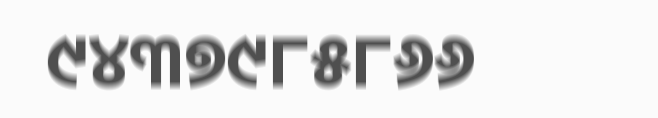୯୪୩୭୯୮୫୮୬୬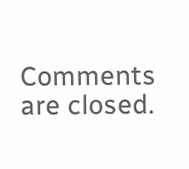Comments are closed.